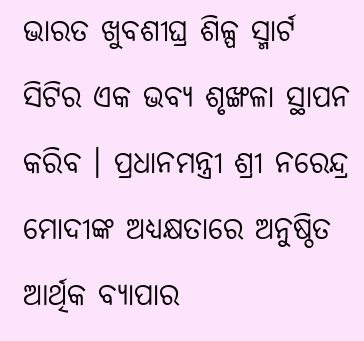ଭାରତ ଖୁବଶୀଘ୍ର ଶିଳ୍ପ ସ୍ମାର୍ଟ ସିଟିର ଏକ ଭବ୍ୟ ଶୃଙ୍ଖଳା ସ୍ଥାପନ କରିବ । ପ୍ରଧାନମନ୍ତ୍ରୀ ଶ୍ରୀ ନରେନ୍ଦ୍ର ମୋଦୀଙ୍କ ଅଧ୍ୟକ୍ଷତାରେ ଅନୁଷ୍ଠିତ ଆର୍ଥିକ ବ୍ୟାପାର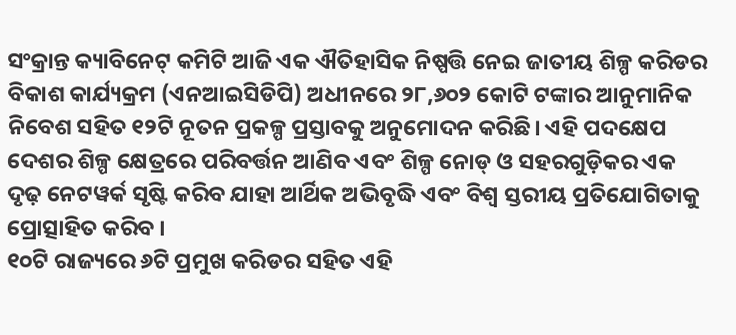ସଂକ୍ରାନ୍ତ କ୍ୟାବିନେଟ୍ କମିଟି ଆଜି ଏକ ଐତିହାସିକ ନିଷ୍ପତ୍ତି ନେଇ ଜାତୀୟ ଶିଳ୍ପ କରିଡର ବିକାଶ କାର୍ଯ୍ୟକ୍ରମ (ଏନଆଇସିଡିପି) ଅଧୀନରେ ୨୮,୬୦୨ କୋଟି ଟଙ୍କାର ଆନୁମାନିକ ନିବେଶ ସହିତ ୧୨ଟି ନୂତନ ପ୍ରକଳ୍ପ ପ୍ରସ୍ତାବକୁ ଅନୁମୋଦନ କରିଛି। ଏହି ପଦକ୍ଷେପ ଦେଶର ଶିଳ୍ପ କ୍ଷେତ୍ରରେ ପରିବର୍ତ୍ତନ ଆଣିବ ଏବଂ ଶିଳ୍ପ ନୋଡ୍ ଓ ସହରଗୁଡ଼ିକର ଏକ ଦୃଢ଼ ନେଟୱର୍କ ସୃଷ୍ଟି କରିବ ଯାହା ଆର୍ଥିକ ଅଭିବୃଦ୍ଧି ଏବଂ ବିଶ୍ୱ ସ୍ତରୀୟ ପ୍ରତିଯୋଗିତାକୁ ପ୍ରୋତ୍ସାହିତ କରିବ ।
୧୦ଟି ରାଜ୍ୟରେ ୬ଟି ପ୍ରମୁଖ କରିଡର ସହିତ ଏହି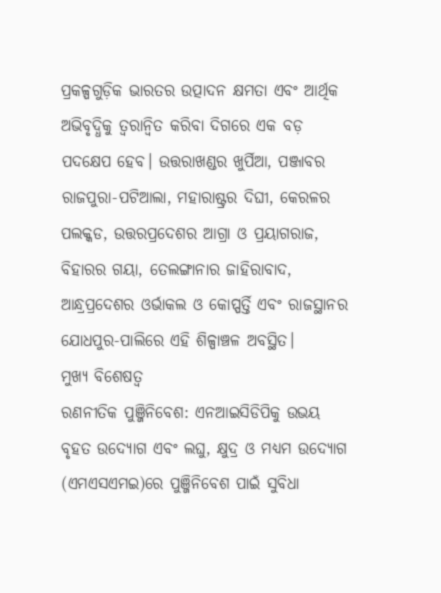ପ୍ରକଳ୍ପଗୁଡ଼ିକ ଭାରତର ଉତ୍ପାଦନ କ୍ଷମତା ଏବଂ ଆର୍ଥିକ ଅଭିବୃଦ୍ଧିକୁ ତ୍ୱରାନ୍ୱିତ କରିବା ଦିଗରେ ଏକ ବଡ଼ ପଦକ୍ଷେପ ହେବ। ଉତ୍ତରାଖଣ୍ଡର ଖୁର୍ପିଆ, ପଞ୍ଜାବର ରାଜପୁରା-ପଟିଆଲା, ମହାରାଷ୍ଟ୍ରର ଦିଘୀ, କେରଳର ପଲକ୍କଡ, ଉତ୍ତରପ୍ରଦେଶର ଆଗ୍ରା ଓ ପ୍ରୟାଗରାଜ, ବିହାରର ଗୟା, ତେଲଙ୍ଗାନାର ଜାହିରାବାଦ, ଆନ୍ଧ୍ରପ୍ରଦେଶର ଓର୍ଭାକଲ ଓ କୋପ୍ପର୍ତ୍ତି ଏବଂ ରାଜସ୍ଥାନର ଯୋଧପୁର-ପାଲିରେ ଏହି ଶିଳ୍ପାଞ୍ଚଳ ଅବସ୍ଥିତ।
ମୁଖ୍ୟ ବିଶେଷତ୍ୱ
ରଣନୀତିକ ପୁଞ୍ଜିନିବେଶ: ଏନଆଇସିଡିପିକୁ ଉଭୟ ବୃହତ ଉଦ୍ୟୋଗ ଏବଂ ଲଘୁ, କ୍ଷୁଦ୍ର ଓ ମଧ୍ୟମ ଉଦ୍ୟୋଗ (ଏମଏସଏମଇ)ରେ ପୁଞ୍ଜିନିବେଶ ପାଇଁ ସୁବିଧା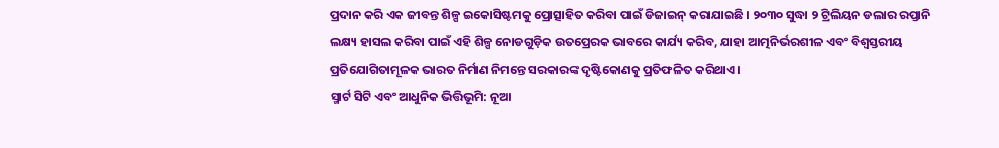ପ୍ରଦାନ କରି ଏକ ଜୀବନ୍ତ ଶିଳ୍ପ ଇକୋସିଷ୍ଟମକୁ ପ୍ରୋତ୍ସାହିତ କରିବା ପାଇଁ ଡିଜାଇନ୍ କରାଯାଇଛି । ୨୦୩୦ ସୁଦ୍ଧା ୨ ଟ୍ରିଲିୟନ ଡଲାର ରପ୍ତାନି ଲକ୍ଷ୍ୟ ହାସଲ କରିବା ପାଇଁ ଏହି ଶିଳ୍ପ ନୋଡଗୁଡ଼ିକ ଉତପ୍ରେରକ ଭାବରେ କାର୍ଯ୍ୟ କରିବ, ଯାହା ଆତ୍ମନିର୍ଭରଶୀଳ ଏବଂ ବିଶ୍ୱସ୍ତରୀୟ ପ୍ରତିଯୋଗିତାମୂଳକ ଭାରତ ନିର୍ମାଣ ନିମନ୍ତେ ସରକାରଙ୍କ ଦୃଷ୍ଟିକୋଣକୁ ପ୍ରତିଫଳିତ କରିଥାଏ।
ସ୍ମାର୍ଟ ସିଟି ଏବଂ ଆଧୁନିକ ଭିତ୍ତିଭୂମି: ନୂଆ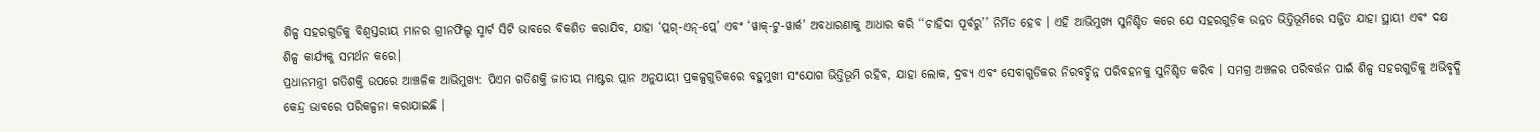ଶିଳ୍ପ ସହରଗୁଡିକୁ ବିଶ୍ୱସ୍ତରୀୟ ମାନର ଗ୍ରୀନଫିଲ୍ଡ ସ୍ମାର୍ଟ ସିଟି ଭାବରେ ବିକଶିତ କରାଯିବ, ଯାହା ‘ପ୍ଲଗ୍-ଏନ୍-ପ୍ଲେ’ ଏବଂ ‘ୱାକ୍-ଟୁ-ୱାର୍କ’ ଅବଧାରଣାକୁ ଆଧାର କରି ‘‘ଚାହିଦା ପୂର୍ବରୁ’’ ନିର୍ମିତ ହେବ । ଏହି ଆଭିମୁଖ୍ୟ ସୁନିଶ୍ଚିତ କରେ ଯେ ସହରଗୁଡ଼ିକ ଉନ୍ନତ ଭିତ୍ତିଭୂମିରେ ସଜ୍ଜିତ ଯାହା ସ୍ଥାୟୀ ଏବଂ ଦକ୍ଷ ଶିଳ୍ପ କାର୍ଯ୍ୟକୁ ସମର୍ଥନ କରେ।
ପ୍ରଧାନମନ୍ତ୍ରୀ ଗତିଶକ୍ତି ଉପରେ ଆଞ୍ଚଳିକ ଆଭିମୁଖ୍ୟ: ପିଏମ ଗତିଶକ୍ତି ଜାତୀୟ ମାଷ୍ଟର ପ୍ଲାନ ଅନୁଯାୟୀ ପ୍ରକଳ୍ପଗୁଡିକରେ ବହୁମୁଖୀ ସଂଯୋଗ ଭିତ୍ତିଭୂମି ରହିବ, ଯାହା ଲୋକ, ଦ୍ରବ୍ୟ ଏବଂ ସେବାଗୁଡିକର ନିରବଚ୍ଛିନ୍ନ ପରିବହନକୁ ସୁନିଶ୍ଚିତ କରିବ । ସମଗ୍ର ଅଞ୍ଚଳର ପରିବର୍ତ୍ତନ ପାଇଁ ଶିଳ୍ପ ସହରଗୁଡିକୁ ଅଭିବୃଦ୍ଧି କେନ୍ଦ୍ର ଭାବରେ ପରିକଳ୍ପନା କରାଯାଇଛି ।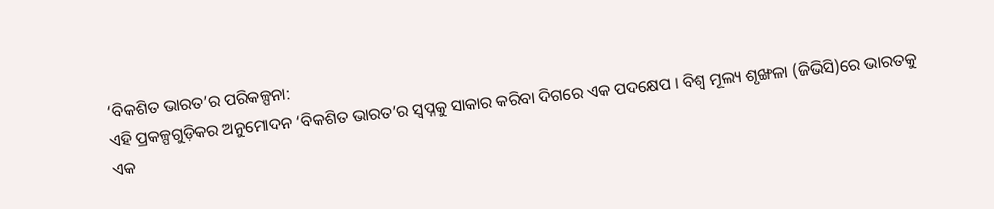‘ବିକଶିତ ଭାରତ’ର ପରିକଳ୍ପନା:
ଏହି ପ୍ରକଳ୍ପଗୁଡ଼ିକର ଅନୁମୋଦନ ‘ବିକଶିତ ଭାରତ’ର ସ୍ୱପ୍ନକୁ ସାକାର କରିବା ଦିଗରେ ଏକ ପଦକ୍ଷେପ । ବିଶ୍ୱ ମୂଲ୍ୟ ଶୃଙ୍ଖଳା (ଜିଭିସି)ରେ ଭାରତକୁ ଏକ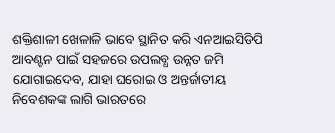ଶକ୍ତିଶାଳୀ ଖେଳାଳି ଭାବେ ସ୍ଥାନିତ କରି ଏନଆଇସିଡିପି ଆବଣ୍ଟନ ପାଇଁ ସହଜରେ ଉପଲବ୍ଧ ଉନ୍ନତ ଜମି ଯୋଗାଇଦେବ, ଯାହା ଘରୋଇ ଓ ଅନ୍ତର୍ଜାତୀୟ ନିବେଶକଙ୍କ ଲାଗି ଭାରତରେ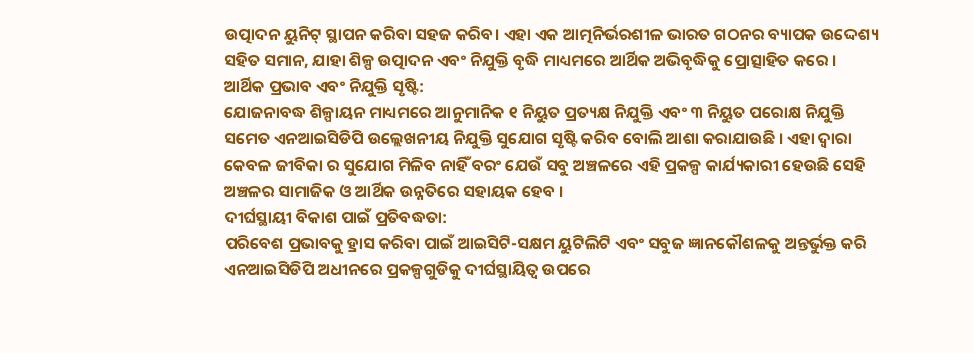ଉତ୍ପାଦନ ୟୁନିଟ୍ ସ୍ଥାପନ କରିବା ସହଜ କରିବ। ଏହା ଏକ ଆତ୍ମନିର୍ଭରଶୀଳ ଭାରତ ଗଠନର ବ୍ୟାପକ ଉଦ୍ଦେଶ୍ୟ ସହିତ ସମାନ, ଯାହା ଶିଳ୍ପ ଉତ୍ପାଦନ ଏବଂ ନିଯୁକ୍ତି ବୃଦ୍ଧି ମାଧ୍ୟମରେ ଆର୍ଥିକ ଅଭିବୃଦ୍ଧିକୁ ପ୍ରୋତ୍ସାହିତ କରେ ।
ଆର୍ଥିକ ପ୍ରଭାବ ଏବଂ ନିଯୁକ୍ତି ସୃଷ୍ଟି:
ଯୋଜନାବଦ୍ଧ ଶିଳ୍ପାୟନ ମାଧ୍ୟମରେ ଆନୁମାନିକ ୧ ନିୟୁତ ପ୍ରତ୍ୟକ୍ଷ ନିଯୁକ୍ତି ଏବଂ ୩ ନିୟୁତ ପରୋକ୍ଷ ନିଯୁକ୍ତି ସମେତ ଏନଆଇସିଡିପି ଉଲ୍ଲେଖନୀୟ ନିଯୁକ୍ତି ସୁଯୋଗ ସୃଷ୍ଟି କରିବ ବୋଲି ଆଶା କରାଯାଉଛି । ଏହା ଦ୍ୱାରା କେବଳ ଜୀବିକା ର ସୁଯୋଗ ମିଳିବ ନାହିଁ ବରଂ ଯେଉଁ ସବୁ ଅଞ୍ଚଳରେ ଏହି ପ୍ରକଳ୍ପ କାର୍ଯ୍ୟକାରୀ ହେଉଛି ସେହି ଅଞ୍ଚଳର ସାମାଜିକ ଓ ଆର୍ଥିକ ଉନ୍ନତିରେ ସହାୟକ ହେବ ।
ଦୀର୍ଘସ୍ଥାୟୀ ବିକାଶ ପାଇଁ ପ୍ରତିବଦ୍ଧତା:
ପରିବେଶ ପ୍ରଭାବକୁ ହ୍ରାସ କରିବା ପାଇଁ ଆଇସିଟି-ସକ୍ଷମ ୟୁଟିଲିଟି ଏବଂ ସବୁଜ ଜ୍ଞାନକୌଶଳକୁ ଅନ୍ତର୍ଭୁକ୍ତ କରି ଏନଆଇସିଡିପି ଅଧୀନରେ ପ୍ରକଳ୍ପଗୁଡିକୁ ଦୀର୍ଘସ୍ଥାୟିତ୍ୱ ଉପରେ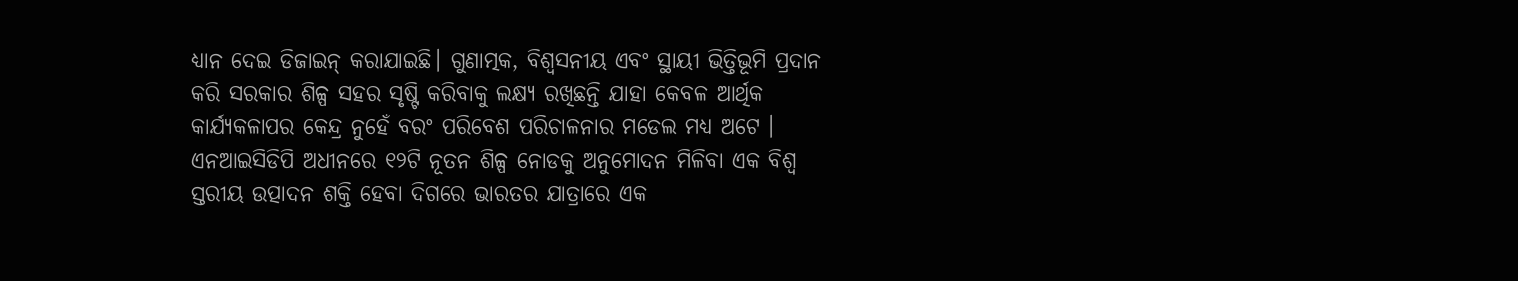ଧ୍ୟାନ ଦେଇ ଡିଜାଇନ୍ କରାଯାଇଛି। ଗୁଣାତ୍ମକ, ବିଶ୍ୱସନୀୟ ଏବଂ ସ୍ଥାୟୀ ଭିତ୍ତିଭୂମି ପ୍ରଦାନ କରି ସରକାର ଶିଳ୍ପ ସହର ସୃଷ୍ଟି କରିବାକୁ ଲକ୍ଷ୍ୟ ରଖିଛନ୍ତି ଯାହା କେବଳ ଆର୍ଥିକ କାର୍ଯ୍ୟକଳାପର କେନ୍ଦ୍ର ନୁହେଁ ବରଂ ପରିବେଶ ପରିଚାଳନାର ମଡେଲ ମଧ୍ୟ ଅଟେ ।
ଏନଆଇସିଡିପି ଅଧୀନରେ ୧୨ଟି ନୂତନ ଶିଳ୍ପ ନୋଡକୁ ଅନୁମୋଦନ ମିଳିବା ଏକ ବିଶ୍ୱ ସ୍ତରୀୟ ଉତ୍ପାଦନ ଶକ୍ତି ହେବା ଦିଗରେ ଭାରତର ଯାତ୍ରାରେ ଏକ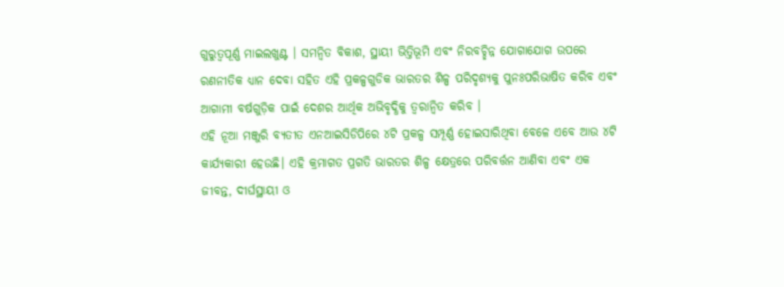ଗୁରୁତ୍ୱପୂର୍ଣ୍ଣ ମାଇଲଖୁଣ୍ଟ । ସମନ୍ୱିତ ବିକାଶ, ସ୍ଥାୟୀ ଭିତ୍ତିଭୂମି ଏବଂ ନିରବଚ୍ଛିନ୍ନ ଯୋଗାଯୋଗ ଉପରେ ରଣନୀତିକ ଧ୍ୟାନ ଦେବା ସହିତ ଏହି ପ୍ରକଳ୍ପଗୁଡିକ ଭାରତର ଶିଳ୍ପ ପରିଦୃଶ୍ୟକୁ ପୁନଃପରିଭାଷିତ କରିବ ଏବଂ ଆଗାମୀ ବର୍ଷଗୁଡ଼ିକ ପାଇଁ ଦେଶର ଆର୍ଥିକ ଅଭିବୃଦ୍ଧିକୁ ତ୍ୱରାନ୍ୱିତ କରିବ ।
ଏହି ନୂଆ ମଞ୍ଜୁରି ବ୍ୟତୀତ ଏନଆଇସିଡିପିରେ ୪ଟି ପ୍ରକଳ୍ପ ସମ୍ପୂର୍ଣ୍ଣ ହୋଇସାରିଥିବା ବେଳେ ଏବେ ଆଉ ୪ଟି କାର୍ଯ୍ୟକାରୀ ହେଉଛି। ଏହି କ୍ରମାଗତ ପ୍ରଗତି ଭାରତର ଶିଳ୍ପ କ୍ଷେତ୍ରରେ ପରିବର୍ତ୍ତନ ଆଣିବା ଏବଂ ଏକ ଜୀବନ୍ତ, ଦୀର୍ଘସ୍ଥାୟୀ ଓ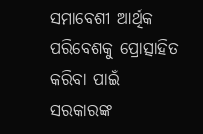ସମାବେଶୀ ଆର୍ଥିକ ପରିବେଶକୁ ପ୍ରୋତ୍ସାହିତ କରିବା ପାଇଁ ସରକାରଙ୍କ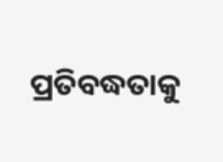ପ୍ରତିବଦ୍ଧତାକୁ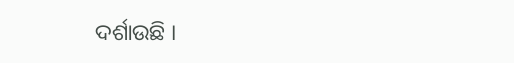ଦର୍ଶାଉଛି ।